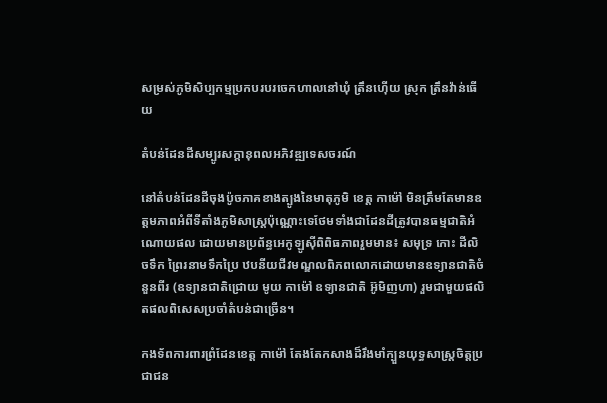សម្រស់ភូមិសិប្បកម្មប្រកបរបរចេកហាលនៅឃុំ ត្រឹនហ៊ើយ ស្រុក ត្រឹនវ៉ាន់ធើយ

តំបន់ដែនដីសម្បូរសក្តានុពលអភិវឌ្ឍទេសចរណ៍

នៅតំបន់ដែនដីចុងប៉ូចភាគខាងត្បូងនៃមាតុភូមិ ខេត្ត កាម៉ៅ មិនត្រឹមតែមានឧត្តមភាពអំពីទីតាំងភូមិសាស្រ្តប៉ុណ្ណោះទេថែមទាំងជាដែនដីត្រូវបានធម្មជាតិអំណោយផល ដោយមានប្រព័ន្ធអេកូឡូស៊ីពិពិធភាពរួមមាន៖ សមុទ្រ កោះ ដីលិចទឹក ព្រៃរនាមទឹកប្រៃ ឋបនីយជីវមណ្ឌលពិភពលោកដោយមានឧទ្យានជាតិចំនួនពីរ (ឧទ្យានជាតិជ្រោយ មូយ កាម៉ៅ ឧទ្យានជាតិ អ៊ូមិញហា) រួមជាមួយផលិតផលពិសេសប្រចាំតំបន់ជាច្រើន។

កងទ័ពការពារព្រំដែនខេត្ត កាម៉ៅ តែងតែកសាងដ៏រឹងមាំក្បួនយុទ្ធសាស្ត្រចិត្តប្រជាជន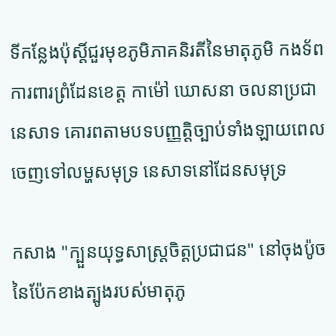ទីកន្លែងប៉ុស្តិ៍ជួរមុខភូមិភាគនិរតីនៃមាតុភូមិ កងទ័ពការពារព្រំដែនខេត្ត កាម៉ៅ ឃោសនា ចលនាប្រជានេសាទ គោរពតាមបទបញ្ញត្តិច្បាប់ទាំងឡាយពេលចេញទៅលម្ហសមុទ្រ នេសាទនៅដែនសមុទ្រ

កសាង "ក្បួនយុទ្ធសាស្ត្រចិត្តប្រជាជន" នៅចុងប៉ូចនៃប៉ែកខាងត្បូងរបស់មាតុភូ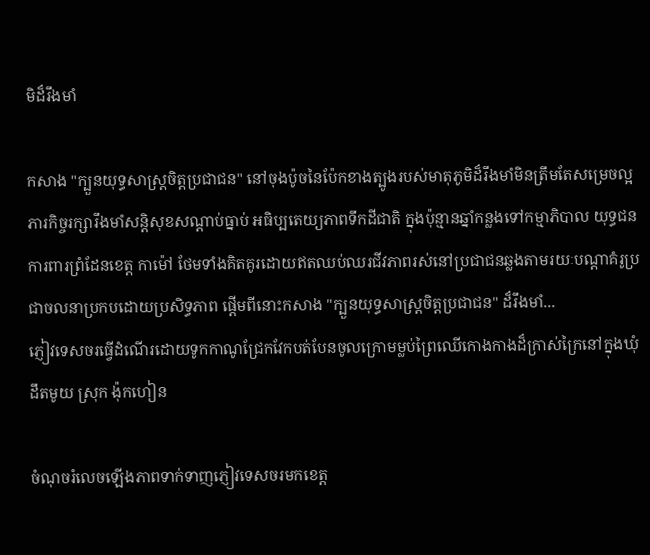មិដ៏រឹងមាំ

កសាង "ក្បួនយុទ្ធសាស្ត្រចិត្តប្រជាជន" នៅចុងប៉ូចនៃប៉ែកខាងត្បូងរបស់មាតុភូមិដ៏រឹងមាំមិនត្រឹមតែសម្រេចល្អភារកិច្ចរក្សារឹងមាំសន្តិសុខសណ្តាប់ធ្នាប់ អធិប្បតេយ្យភាពទឹកដីជាតិ ក្នុងប៉ុន្មានឆ្នាំកន្លងទៅកម្មាភិបាល យុទ្ធជនការពារព្រំដែនខេត្ត កាម៉ៅ ថែមទាំងគិតគូរដោយឥតឈប់ឈរជីវភាពរស់នៅប្រជាជនឆ្លងតាមរយៈបណ្តាគំរូប្រជាចលនាប្រកបដោយប្រសិទ្ធភាព ផ្តើមពីនោះកសាង "ក្បួនយុទ្ធសាស្ត្រចិត្តប្រជាជន" ដ៏រឹងមាំ...
ភ្ញៀវទេសចរធ្វើដំណើរដោយទូកកាណូជ្រែកវែកបត់បែនចូលក្រោមម្លប់ព្រៃឈើកោងកាងដ៏ក្រាស់ក្រៃនៅក្នុងឃុំ ដឹតមូយ ស្រុក ង៉ុកហៀន

ចំណុចរំលេចឡើងភាពទាក់ទាញភ្ញៀវទេសចរមកខេត្ត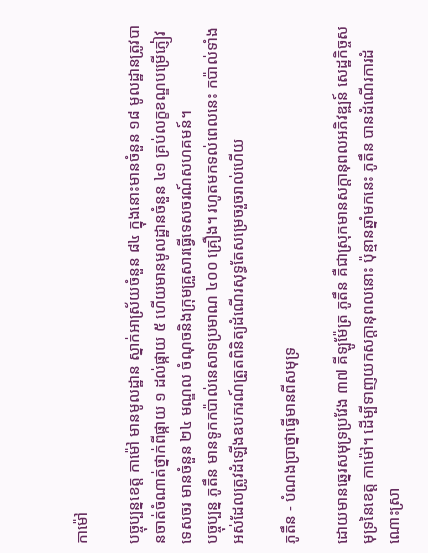កាម៉ៅ

បច្ចុប្បន្នខេត្ត កាម៉ៅ មានមូលដ្ឋាន ស្នាក់អាស្រ័យចំនួន ៨៤ ក្នុងនោះមានចំនួន ១៨ មូលដ្ឋានត្រូវបានចាត់ចំណាត់ថ្នាក់ពីផ្កាយ ១ ដល់ផ្កាយ ៥ ហើយមានមូលដ្ឋានចំនួន ៤១ គ្រប់លក្ខខណ្ឌបម្រើភ្ញៀវទេសចរ មានចំនួន ២៤ មណ្ឌល ចំណុចនិងក្រុមគ្រួសារធ្វើទេសចរណ៍សហគមន៍។
បច្ចុប្បន្ន ភូតឹន មានទូកកប៉ាល់នេសាទប្រមាណ ៤០០ គ្រឿង។ រហូតមកទល់ពេលនេះ កប៉ាល់ទាំងអស់ដែលត្រូវដំឡើងឧបករណ៍ត្រួតពិនិត្យដំណើរសុទ្ធតែសម្រេចរួចរាល់ហើយ

ភូតឹន - បំណងប្រាថ្នាធ្វើមានពីសមុទ្រ

ដោយមានឆ្នេរសមុទ្រប្រវែង ៣៧ គីឡូម៉ែត្រ ភូតឹន គឺជាស្រុកមានសក្តានុពលអភិវឌ្ឍន៍ សេដ្ឋកិច្ចសមុទ្រនៃខេត្ត កាម៉ៅ។ ដើម្បីទាញយកសក្តានុពលនោះ ប៉ុន្មានឆ្នាំមកនេះ ភូតឹន បានដំណើរការដំណោះស្រា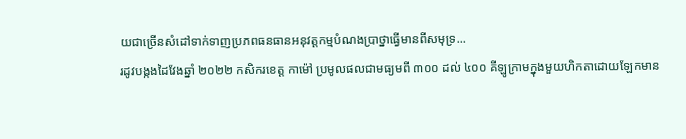យជាច្រើនសំដៅទាក់ទាញប្រភពធនធានអនុវត្តកម្មបំណងប្រាថ្នាធ្វើមានពីសមុទ្រ...
រដូវបង្កងដៃវែងឆ្នាំ ២០២២ កសិករខេត្ត កាម៉ៅ ប្រមូលផលជាមធ្យមពី ៣០០ ដល់ ៤០០ គីឡូក្រាមក្នុងមួយហិកតាដោយឡែកមាន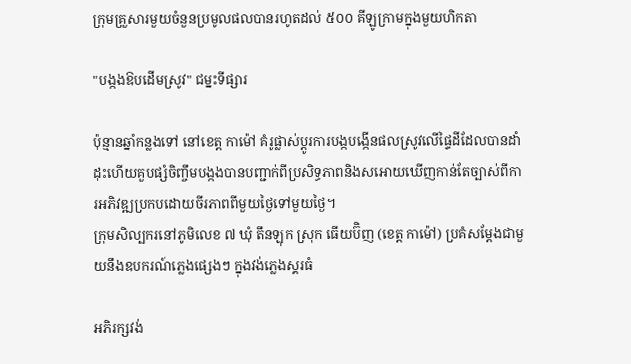ក្រុមគ្រួសារមួយចំនួនប្រមូលផលបានរហូតដល់ ៥០០ គីឡូក្រាមក្នុងមួយហិកតា

"បង្កងឱបដើមស្រូវ" ជម្នះទីផ្សារ

ប៉ុន្មានឆ្នាំកន្លងទៅ នៅខេត្ត កាម៉ៅ គំរូផ្លាស់ប្តូរការបង្កបង្កើនផលស្រូវលើផៃ្ទដីដែលបានដាំដុះហើយគួបផ្សំចិញ្ចឹមបង្កងបានបញ្ជាក់ពីប្រសិទ្ធភាពនិងសអោយឃើញកាន់តែច្បាស់ពីការអភិវឌ្ឍប្រកបដោយចីរភាពពីមួយថ្ងៃទៅមួយថ្ងៃ។
ក្រុមសិល្បករនៅភូមិលេខ ៧ ឃុំ តឹនឡុក ស្រុក ធើយប៊ិញ (ខេត្ត កាម៉ៅ) ប្រគំសម្តែងជាមួយនឹងឧបករណ៍ភ្លេងផ្សេងៗ ក្នុងវង់ភ្លេងស្គរធំ

អភិរក្សវង់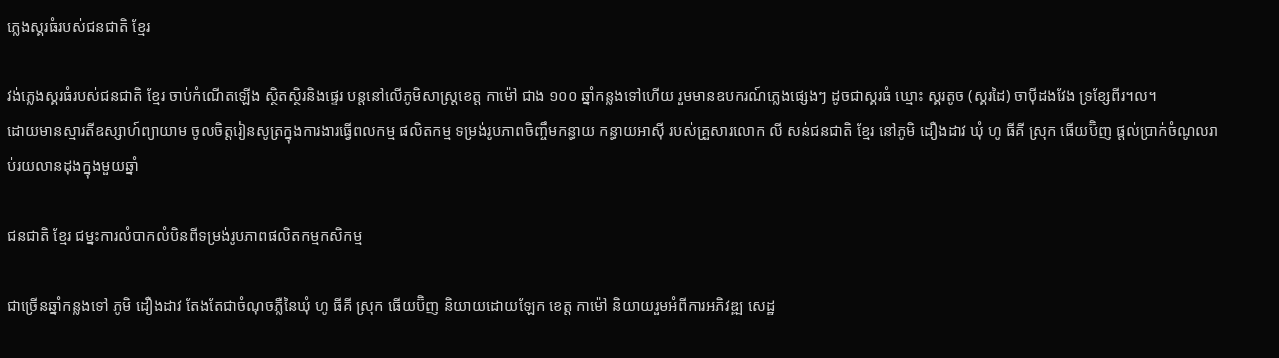ភ្លេងស្គរធំរបស់ជនជាតិ ខ្មែរ

វង់ភ្លេងស្គរធំរបស់ជនជាតិ ខ្មែរ ចាប់កំណើតឡើង ស្ថិតស្ថិរនិងផ្ទេរ បន្តនៅលើភូមិសាស្រ្តខេត្ត កាម៉ៅ ជាង ១០០ ឆ្នាំកន្លងទៅហើយ រួមមានឧបករណ៍ភ្លេងផ្សេងៗ ដូចជាស្គរធំ ឃ្មោះ ស្គរតូច (ស្គរដៃ) ចាប៉ីដងវែង ទ្រខ្សែពីរ។ល។
ដោយមានស្មារតីឧស្សាហ៍ព្យាយាម ចូលចិត្តរៀនសូត្រក្នុងការងារធ្វើពលកម្ម ផលិតកម្ម ទម្រង់រូបភាពចិញ្ចឹមកន្ធាយ កន្ធាយអាស៊ី របស់គ្រួសារលោក លី សន់ជនជាតិ ខ្មែរ នៅភូមិ ដឿងដាវ ឃុំ ហូ ធីគី ស្រុក ធើយប៊ិញ ផ្តល់ប្រាក់ចំណូលរាប់រយលានដុងក្នុងមួយឆ្នាំ

ជនជាតិ ខ្មែរ ជម្នះការលំបាកលំបិនពីទម្រង់រូបភាពផលិតកម្មកសិកម្ម

ជាច្រើនឆ្នាំកន្លងទៅ ភូមិ ដឿងដាវ តែងតែជាចំណុចភ្លឺនៃឃុំ ហូ ធីគី ស្រុក ធើយប៊ិញ និយាយដោយឡែក ខេត្ត កាម៉ៅ និយាយរួមអំពីការអភិវឌ្ឍ សេដ្ឋ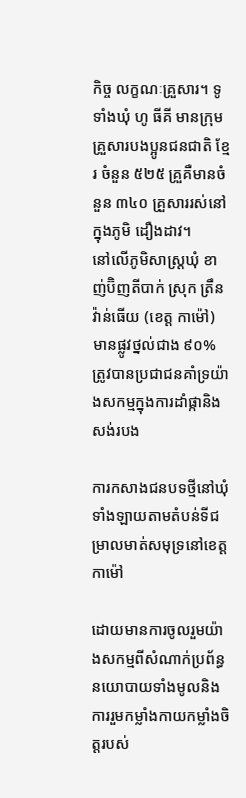កិច្ច លក្ខណៈគ្រួសារ។ ទូទាំងឃុំ ហូ ធីគី មានក្រុមគ្រួសារបងប្អូនជនជាតិ ខ្មែរ ចំនួន ៥២៥ គ្រួគឺមានចំនួន ៣៤០ គ្រួសាររស់នៅក្នុងភូមិ ដឿងដាវ។
នៅលើភូមិសាស្ត្រឃុំ ខាញ់ប៊ិញតីបាក់ ស្រុក ត្រឹន វ៉ាន់ធើយ (ខេត្ត កាម៉ៅ) មានផ្លូវថ្នល់ជាង ៩០% ត្រូវបានប្រជាជនគាំទ្រយ៉ាងសកម្មក្នុងការដាំផ្កានិងសង់របង

ការកសាងជនបទថ្មីនៅឃុំទាំងឡាយតាមតំបន់ទីជម្រាលមាត់សមុទ្រនៅខេត្ត កាម៉ៅ

ដោយមានការចូលរួមយ៉ាងសកម្មពីសំណាក់ប្រព័ន្ធនយោបាយទាំងមូលនិងការរួមកម្លាំងកាយកម្លាំងចិត្តរបស់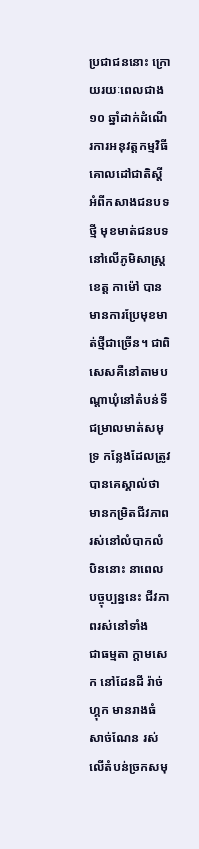ប្រជាជននោះ ក្រោយរយៈពេលជាង ១០ ឆ្នាំដាក់ដំណើរការអនុវត្តកម្មវិធីគោលដៅជាតិស្ដីអំពីកសាងជនបទថ្មី មុខមាត់ជនបទនៅលើភូមិសាស្ត្រខេត្ត កាម៉ៅ បានមានការប្រែមុខមាត់ថ្មីជាច្រើន។ ជាពិសេសគឺនៅតាមបណ្ដាឃុំនៅតំបន់ទីជម្រាលមាត់សមុទ្រ កន្លែងដែលត្រូវបានគេស្គាល់ថាមានកម្រិតជីវភាពរស់នៅលំបាកលំបិននោះ នាពេលបច្ចុប្បន្ននេះ ជីវភាពរស់នៅទាំង
ជាធម្មតា ក្តាមសេក នៅដែនដី រ៉ាច់ហ្គុក មានរាងធំ សាច់ណែន រស់លើតំបន់ច្រកសមុ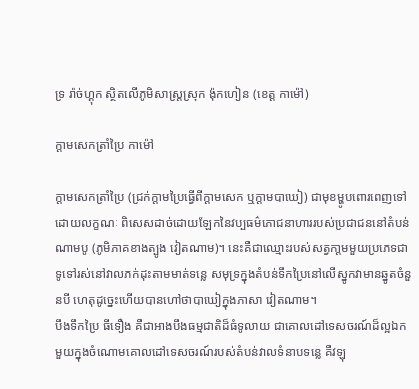ទ្រ រ៉ាច់ហ្គុក ស្ថិតលើភូមិសាស្ត្រស្រុក ង៉ុកហៀន (ខេត្ត កាម៉ៅ)

ក្តាមសេកត្រាំប្រៃ កាម៉ៅ

ក្តាមសេកត្រាំប្រៃ (ជ្រក់ក្តាមប្រៃធ្វើពីក្ដាមសេក ឬក្ដាមបាឃៀ) ជាមុខម្ហូបពោរពេញទៅដោយលក្ខណៈ ពិសេសដាច់ដោយឡែកនៃវប្បធម៌ភោជនាហាររបស់ប្រជាជននៅតំបន់ ណាមបូ (ភូមិភាគខាងត្បូង វៀតណាម)។ នេះគឺជាឈ្មោះរបស់សត្វកា្តមមួយប្រភេទជាទូទៅរស់នៅវាលភក់ដុះតាមមាត់ទន្លេ សមុទ្រក្នុងតំបន់ទឹកប្រៃនៅលើស្នូកវាមានឆ្នូតចំនួនបី ហេតុដូច្នេះហើយបានហៅថាបាឃៀក្នុងភាសា វៀតណាម។
បឹងទឹកប្រៃ ធីទឿង គឺជាអាងបឹងធម្មជាតិដ៏ធំទូលាយ ជាគោលដៅទេសចរណ៍ដ៏ល្អឯកមួយក្នុងចំណោមគោលដៅទេសចរណ៍របស់តំបន់វាលទំនាបទន្លេ គឺវឡុ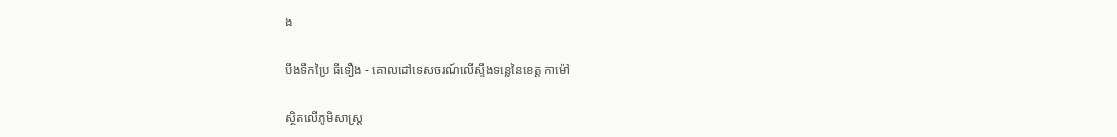ង

បឹងទឹកប្រៃ ធីទឿង - គោលដៅទេសចរណ៍លើស្ទឹងទន្លេនៃខេត្ត កាម៉ៅ

ស្ថិតលើភូមិសាស្រ្ត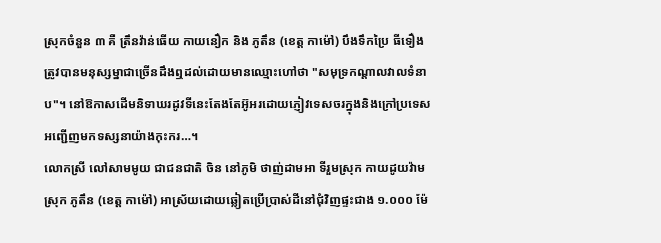ស្រុកចំនួន ៣ គឺ ត្រឹនវ៉ាន់ធើយ កាយនឿក និង ភូតឹន (ខេត្ត កាម៉ៅ) បឹងទឹកប្រៃ ធីទឿង ត្រូវបានមនុស្សម្នាជាច្រើនដឹងឮដល់ដោយមានឈ្មោះហៅថា "សមុទ្រកណ្តាលវាលទំនាប"។ នៅឱកាសដើមនិទាឃរដូវទីនេះតែងតែអ៊ូអរដោយភ្ញៀវទេសចរក្នុងនិងក្រៅប្រទេស អញ្ជើញមកទស្សនាយ៉ាងកុះករ…។
លោកស្រី លៅសាមមូយ ជាជនជាតិ ចិន នៅភូមិ ថាញ់ដាមអា ទីរួមស្រុក កាយដូយវ៉ាម ស្រុក ភូតឹន (ខេត្ត កាម៉ៅ) អាស្រ័យដោយឆ្លៀតប្រើប្រាស់ដីនៅជុំវិញផ្ទះជាង ១.០០០ ម៉ែ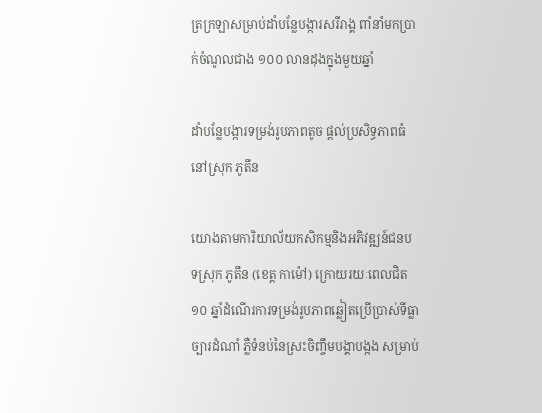ត្រក្រឡាសម្រាប់ដាំបន្លែបង្ការសរីរាង្គ ពាំនាំមកប្រាក់ចំណូលជាង ១០០ លានដុងក្នុងមួយឆ្នាំ

ដាំបន្លែបង្ការទម្រង់រូបភាពតូច ផ្តល់ប្រសិទ្ធភាពធំនៅស្រុក ភូតឹន

យោងតាមការិយាល័យកសិកម្មនិងអភិវឌ្ឍន៍ជនបទស្រុក ភូតឹន (ខេត្ត កាម៉ៅ) ក្រោយរយៈពេលជិត ១០ ឆ្នាំដំណើរការទម្រង់រូបភាពឆ្លៀតប្រើប្រាស់ទីធ្លា ច្បារដំណាំ ភ្លឺទំនប់នៃស្រះចិញ្ចឹមបង្គាបង្កង សម្រាប់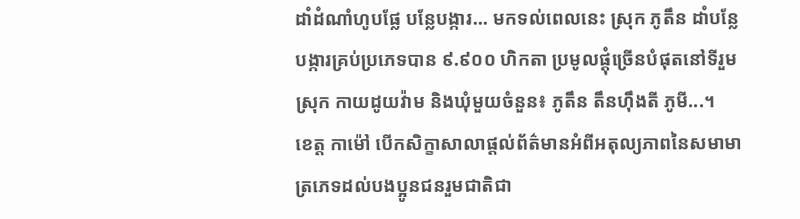ដាំដំណាំហូបផ្លែ បន្លែបង្ការ... មកទល់ពេលនេះ ស្រុក ភូតឹន ដាំបន្លែបង្ការគ្រប់ប្រភេទបាន ៩.៩០០ ហិកតា ប្រមូលផ្តុំច្រើនបំផុតនៅទីរួមស្រុក កាយដូយវ៉ាម និងឃុំមួយចំនួន៖ ភូតឹន តឹនហ៊ឹងតី ភូមី...។
ខេត្ត កាម៉ៅ បើកសិក្ខាសាលាផ្តល់ព័ត៌មានអំពីអតុល្យភាពនៃសមាមាត្រភេទដល់បងប្អូនជនរួមជាតិជា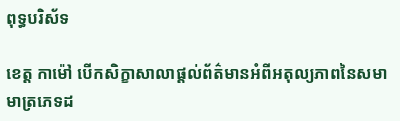ពុទ្ធបរិស័ទ

ខេត្ត កាម៉ៅ បើកសិក្ខាសាលាផ្តល់ព័ត៌មានអំពីអតុល្យភាពនៃសមាមាត្រភេទដ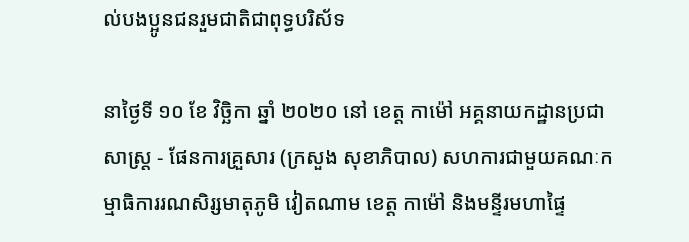ល់បងប្អូនជនរួមជាតិជាពុទ្ធបរិស័ទ

នាថ្ងៃទី ១០ ខែ វិច្ឆិកា ឆ្នាំ ២០២០ នៅ ខេត្ត កាម៉ៅ អគ្គនាយកដ្ឋានប្រជាសាស្រ្ត - ផែនការគ្រួសារ (ក្រសួង សុខាភិបាល) សហការជាមួយគណៈកម្មាធិការរណសិរ្សមាតុភូមិ វៀតណាម ខេត្ត កាម៉ៅ និងមន្ទីរមហាផ្ទៃ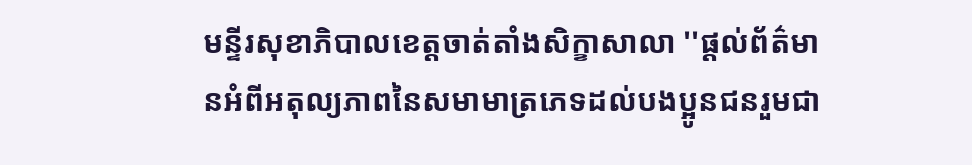មន្ទីរសុខាភិបាលខេត្តចាត់តាំងសិក្ខាសាលា ''ផ្តល់ព័ត៌មានអំពីអតុល្យភាពនៃសមាមាត្រភេទដល់បងប្អូនជនរួមជា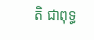តិ ជាពុទ្ធ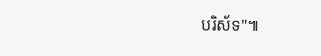បរិស័ទ"៕